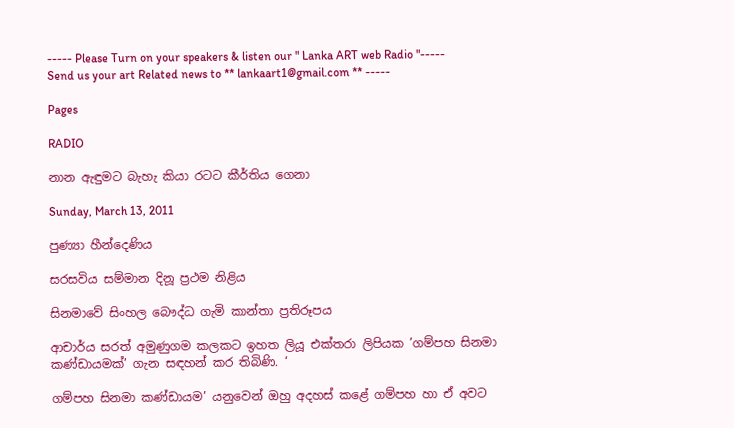----- Please Turn on your speakers & listen our " Lanka ART web Radio "----- Send us your art Related news to ** lankaart1@gmail.com ** -----

Pages

RADIO

නාන ඇඳුමට බැහැ කියා රටට කීර්තිය ගෙනා

Sunday, March 13, 2011

පුණ්‍යා හීන්දෙණිය

සරසවිය සම්මාන දිනූ ප්‍රථම නිළිය

සිනමාවේ සිංහල බෞද්ධ ගැමි කාන්තා ප්‍රතිරූපය

ආචාර්ය සරත් අමුණුගම කලකට ඉහත ලියූ එක්තරා ලිපියක ’ගම්පහ සිනමා කණ්ඩායමක්’ ගැන සඳහන් කර තිබිණි. ‘

ගම්පහ සිනමා කණ්ඩායම’ යනුවෙන් ඔහු අදහස් කළේ ගම්පහ හා ඒ අවට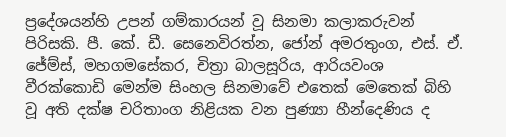ප්‍රදේශයන්හි උපන් ගම්කාරයන් වූ සිනමා කලාකරුවන් පිරිසකි. පී. කේ. ඩී. සෙනෙවිරත්න, ජෝන් අමරතුංග, එස්. ඒ. ජේම්ස්, මහගමසේකර, චිත්‍රා බාලසූරිය, ආරියවංශ වීරක්කොඩි මෙන්ම සිංහල සිනමාවේ එතෙක් මෙතෙක් බිහි වූ අති දක්ෂ චරිතාංග නිළියක වන පුණ්‍යා හීන්දෙණිය ද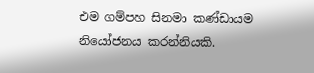එම ගම්පහ සිනමා කණ්ඩායම නියෝජනය කරන්නියකි.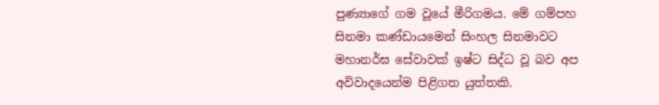පුණ්‍යාගේ ගම වූයේ මීරිගමය. මේ ගම්පහ සිනමා කණ්ඩායමෙන් සිංහල සිනමාවට මහානර්ඝ සේවාවක් ඉෂ්ට සිද්ධ වූ බව අප අවිවාදයෙන්ම පිළිගත යුත්තකි.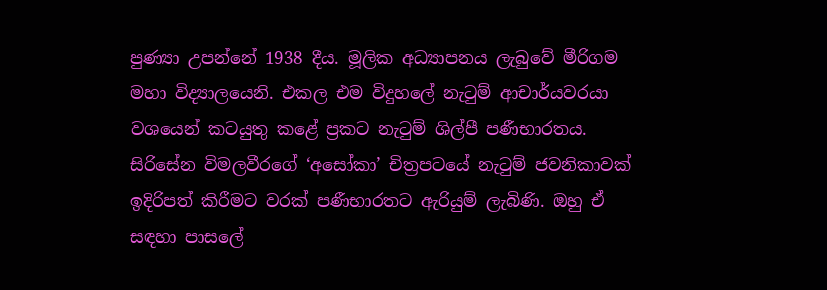පුණ්‍යා උපන්නේ 1938 දීය. මූලික අධ්‍යාපනය ලැබුවේ මීරිගම මහා විද්‍යාලයෙනි. එකල එම විදුහලේ නැටුම් ආචාර්යවරයා වශයෙන් කටයුතු කළේ ප්‍රකට නැටුම් ශිල්පී පණීභාරතය. සිරිසේන විමලවීරගේ ‘අසෝකා’ චිත්‍රපටයේ නැටුම් ජවනිකාවක් ඉදිරිපත් කිරීමට වරක් පණීභාරතට ඇරියුම් ලැබිණි. ඔහු ඒ සඳහා පාසලේ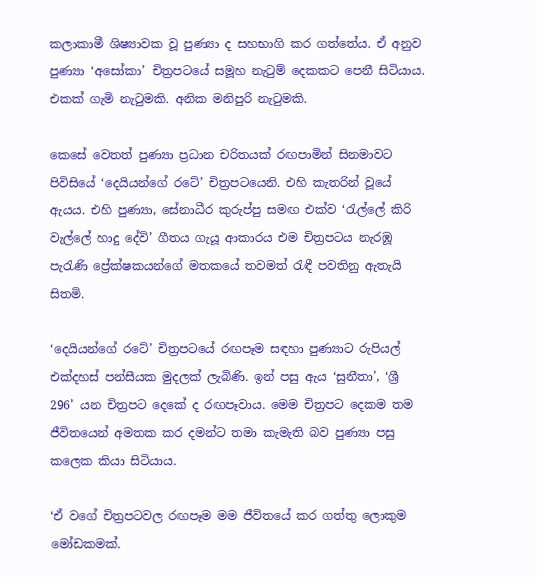කලාකාමී ශිෂ්‍යාවක වූ පුණ්‍යා ද සහභාගි කර ගත්තේය. ඒ අනුව පුණ්‍යා ‘අසෝකා’ චිත්‍රපටයේ සමූහ නැටුම් දෙකකට පෙනී සිටියාය. එකක් ගැමි නැටුමකි. අනික මනිපුරි නැටුමකි.

කෙසේ වෙතත් පුණ්‍යා ප්‍රධාන චරිතයක් රඟපාමින් සිනමාවට පිවිසියේ ‘දෙයියන්ගේ රටේ’ චිත්‍රපටයෙනි. එහි කැතරින් වූයේ ඇයය. එහි පුණ්‍යා, සේනාධීර කුරුප්පු සමඟ එක්ව ‘රැල්ලේ කිරි වැල්ලේ හාදු දේවි’ ගීතය ගැයූ ආකාරය එම චිත්‍රපටය නැරඹූ පැරැණි ප්‍රේක්ෂකයන්ගේ මතකයේ තවමත් රැඳී පවතිනු ඇතැයි සිතමි.

‘දෙයියන්ගේ රටේ’ චිත්‍රපටයේ රඟපෑම සඳහා පුණ්‍යාට රුපියල් එක්දහස් පන්සීයක මුදලක් ලැබිණි. ඉන් පසු ඇය ‘සුනීතා’, ‘ශ්‍රී 296’ යන චිත්‍රපට දෙකේ ද රඟපෑවාය. මෙම චිත්‍රපට දෙකම තම ජීවිතයෙන් අමතක කර දමන්ට තමා කැමැති බව පුණ්‍යා පසු කලෙක කියා සිටියාය.

‘ඒ වගේ චිත්‍රපටවල රඟපෑම මම ජීවිතයේ කර ගත්තු ලොකුම මෝඩකමක්.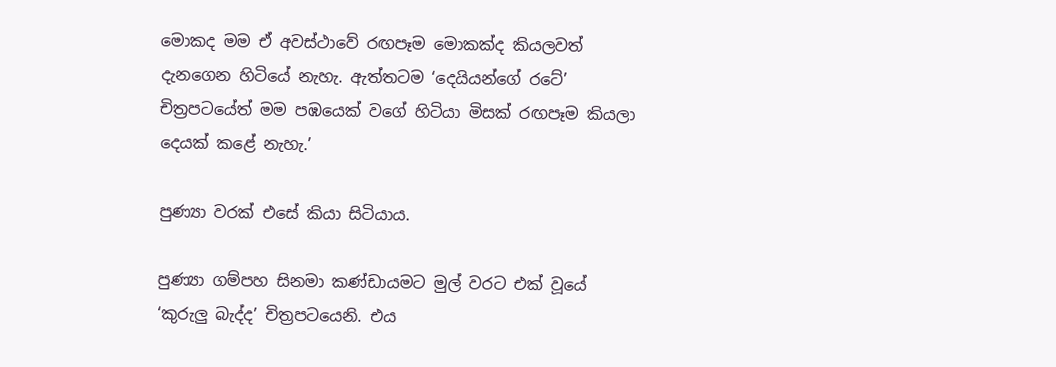මොකද මම ඒ අවස්ථාවේ රඟපෑම මොකක්ද කියලවත් දැනගෙන හිටියේ නැහැ. ඇත්තටම ‘දෙයියන්ගේ රටේ’ චිත්‍රපටයේත් මම පඹයෙක් වගේ හිටියා මිසක් රඟපෑම කියලා දෙයක් කළේ නැහැ.’

පුණ්‍යා වරක් එසේ කියා සිටියාය.

පුණ්‍යා ගම්පහ සිනමා කණ්ඩායමට මුල් වරට එක් වූයේ ‘කුරුලු බැද්ද’ චිත්‍රපටයෙනි. එය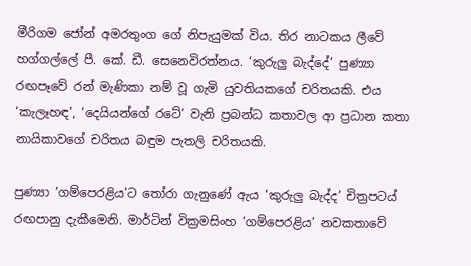මීරිගම ජෝන් අමරතුංග ගේ නිපැයුමක් විය. තිර නාටකය ලීවේ හග්ගල්ලේ පී. කේ. ඩී. සෙනෙවිරත්නය. ‘කුරුලු බැද්දේ’ පුණ්‍යා රඟපෑවේ රන් මැණිකා නම් වූ ගැමි යුවතියකගේ චරිතයකි. එය ‘කැලෑහඳ’, ‘දෙයියන්ගේ රටේ’ වැනි ප්‍රබන්ධ කතාවල ආ ප්‍රධාන කතා නායිකාවගේ චරිතය බඳුම පැතලි චරිතයකි.

පුණ්‍යා ‘ගම්පෙරළිය’ට තෝරා ගැනුණේ ඇය ‘කුරුලු බැද්ද’ චිත්‍රපටය් රඟපානු දැකීමෙනි. මාර්ටින් වික්‍රමසිංහ ‘ගම්පෙරළිය’ නවකතාවේ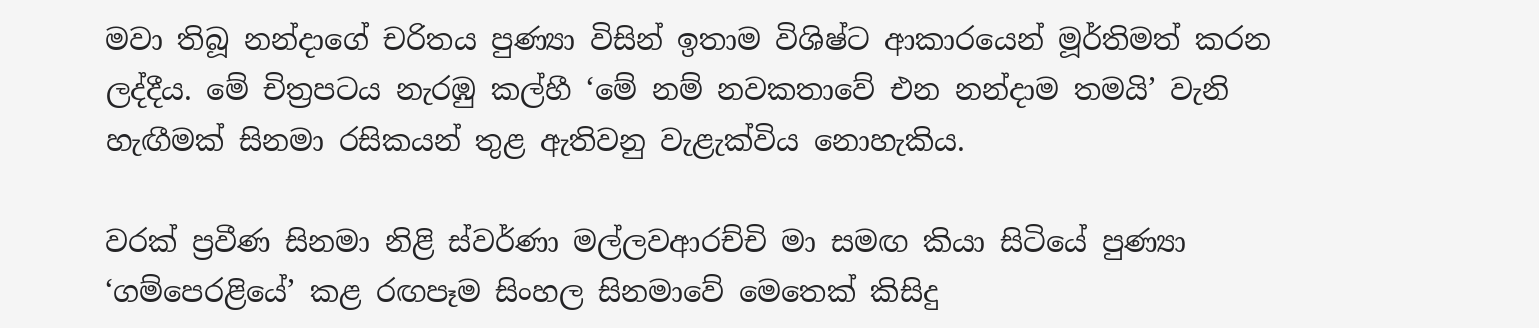මවා තිබූ නන්දාගේ චරිතය පුණ්‍යා විසින් ඉතාම විශිෂ්ට ආකාරයෙන් මූර්තිමත් කරන ලද්දීය. මේ චිත්‍රපටය නැරඹු කල්හී ‘මේ නම් නවකතාවේ එන නන්දාම තමයි’ වැනි හැඟීමක් සිනමා රසිකයන් තුළ ඇතිවනු වැළැක්විය නොහැකිය.

වරක් ප්‍රවීණ සිනමා නිළි ස්වර්ණා මල්ලවආරච්චි මා සමඟ කියා සිටියේ පුණ්‍යා ‘ගම්පෙරළියේ’ කළ රඟපෑම සිංහල සිනමාවේ මෙතෙක් කිසිදු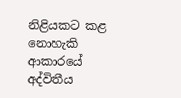නිළියකට කළ නොහැකි ආකාරයේ අද්විතීය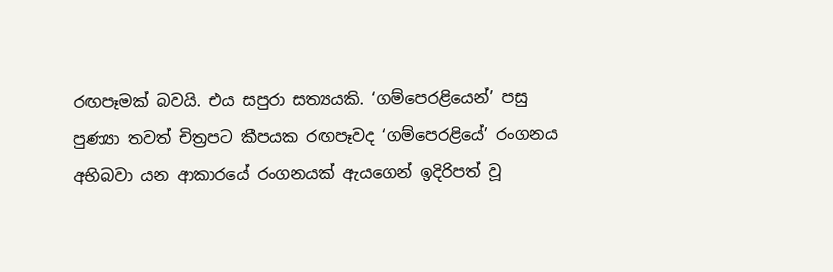රඟපෑමක් බවයි. එය සපුරා සත්‍යයකි. ‘ගම්පෙරළියෙන්’ පසු පුණ්‍යා තවත් චිත්‍රපට කීපයක රඟපෑවද ‘ගම්පෙරළියේ’ රංගනය අභිබවා යන ආකාරයේ රංගනයක් ඇයගෙන් ඉදිරිපත් වූ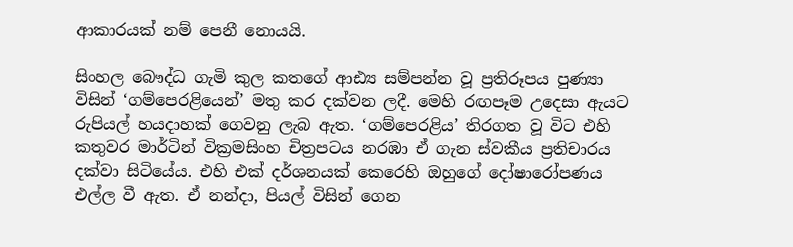ආකාරයක් නම් පෙනී නොයයි.

සිංහල බෞද්ධ ගැමි කුල කතගේ ආඪ්‍ය සම්පන්න වූ ප්‍රතිරූපය පුණ්‍යා විසින් ‘ගම්පෙරළියෙන්’ මතු කර දක්වන ලදී. මෙහි රඟපෑම උදෙසා ඇයට රුපියල් හයදාහක් ගෙවනු ලැබ ඇත. ‘ගම්පෙරළිය’ තිරගත වූ විට එහි කතුවර මාර්ටින් වික්‍රමසිංහ චිත්‍රපටය නරඹා ඒ ගැන ස්වකීය ප්‍රතිචාරය දක්වා සිටියේය. එහි එක් දර්ශනයක් කෙරෙහි ඔහුගේ දෝෂාරෝපණය එල්ල වී ඇත. ඒ නන්දා, පියල් විසින් ගෙන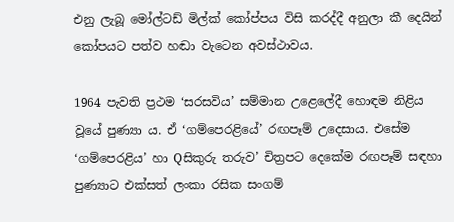එනු ලැබූ මෝල්ටඩ් මිල්ක් කෝප්පය විසි කරද්දී අනුලා කී දෙයින් කෝපයට පත්ව හඬා වැටෙන අවස්ථාවය.

1964 පැවති ප්‍රථම ‘සරසවිය’ සම්මාන උළෙලේදී හොඳම නිළිය වූයේ පුණ්‍යා ය. ඒ ‘ගම්පෙරළියේ’ රඟපෑම් උදෙසාය. එසේම ‘ගම්පෙරළිය’ හා Qසිකුරු තරුව’ චිත්‍රපට දෙකේම රඟපෑම් සඳහා පුණ්‍යාට එක්සත් ලංකා රසික සංගම්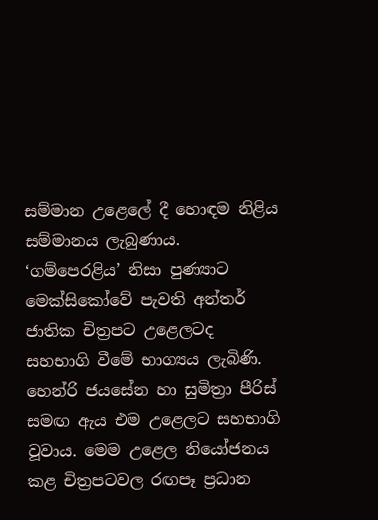සම්මාන උළෙලේ දී හොඳම නිළිය සම්මානය ලැබුණාය. ‘ගම්පෙරළිය’ නිසා පුණ්‍යාට මෙක්සිකෝවේ පැවති අන්තර් ජාතික චිත්‍රපට උළෙලටද සහභාගි වීමේ භාග්‍යය ලැබිණි. හෙන්රි ජයසේන හා සුමිත්‍රා පීරිස් සමඟ ඇය එම උළෙලට සහභාගි වූවාය. මෙම උළෙල නියෝජනය කළ චිත්‍රපටවල රඟපෑ ප්‍රධාන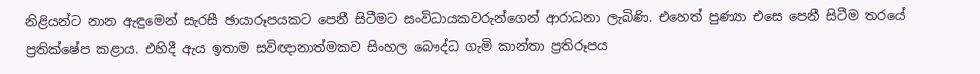නිළියන්ට නාන ඇඳුමෙන් සැරසී ඡායාරූපයකට පෙනී සිටීමට සංවිධායකවරුන්ගෙන් ආරාධනා ලැබිණි. එහෙත් පුණ්‍යා එසෙ පෙනී සිටීම තරයේ ප්‍රතික්ෂේප කළාය. එහිදී ඇය ඉතාම සවිඥානාත්මකව සිංහල බෞද්ධ ගැමි කාන්තා ප්‍රතිරූපය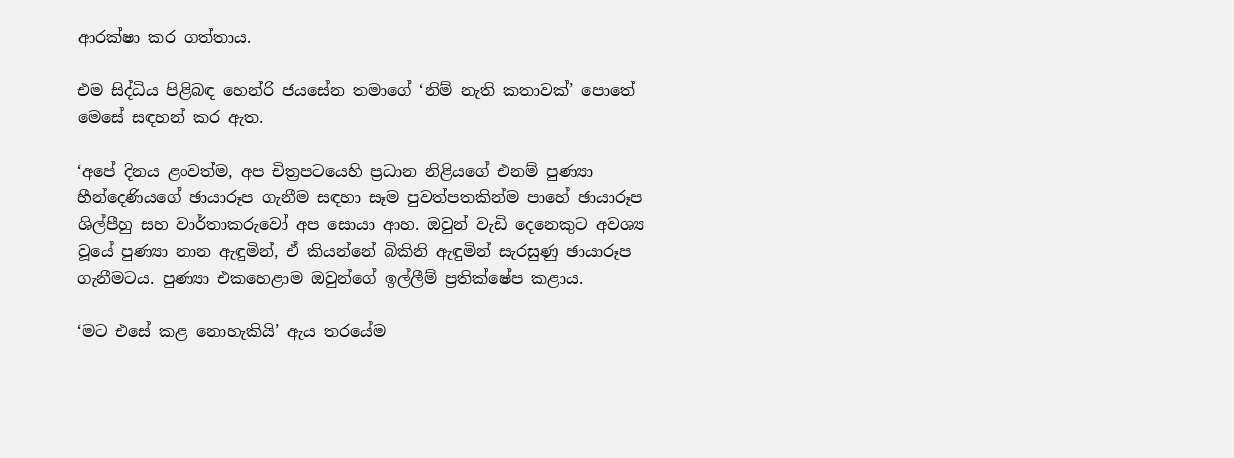ආරක්ෂා කර ගත්තාය.

එම සිද්ධිය පිළිබඳ හෙන්රි ජයසේන තමාගේ ‘නිම් නැති කතාවක්’ පොතේ මෙසේ සඳහන් කර ඇත.

‘අපේ දිනය ළංවත්ම, අප චිත්‍රපටයෙහි ප්‍රධාන නිළියගේ එනම් පුණ්‍යා හීන්දෙණියගේ ඡායාරූප ගැනීම සඳහා සෑම පුවත්පතකින්ම පාහේ ඡායාරූප ශිල්පීහු සහ වාර්තාකරුවෝ අප සොයා ආහ. ඔවුන් වැඩි දෙනෙකුට අවශ්‍ය වූයේ පුණ්‍යා නාන ඇඳුමින්, ඒ කියන්නේ බිකිනි ඇඳුමින් සැරසුණු ඡායාරූප ගැනීමටය. පුණ්‍යා එකහෙළාම ඔවුන්ගේ ඉල්ලීම් ප්‍රතික්ෂේප කළාය.

‘මට එසේ කළ නොහැකියි’ ඇය තරයේම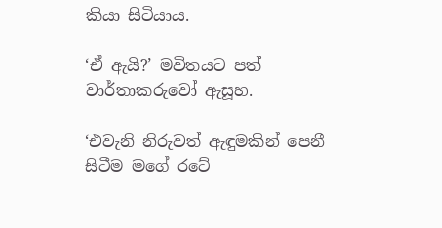කියා සිටියාය.

‘ඒ ඇයි?’ මවිතයට පත් වාර්තාකරුවෝ ඇසූහ.

‘එවැනි නිරුවත් ඇඳුමකින් පෙනී සිටීම මගේ රටේ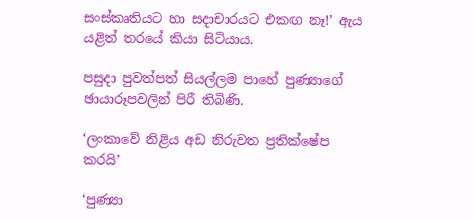සංස්කෘතියට හා සදාචාරයට එකඟ නෑ!’ ඇය යළිත් තරයේ කියා සිටියාය.

පසුදා පුවත්පත් සියල්ලම පාහේ පුණ්‍යාගේ ඡායාරූපවලින් පිරී තිබිණි.

‘ලංකාවේ නිළිය අඩ නිරුවත ප්‍රතික්ෂේප කරයි’

‘පුණ්‍යා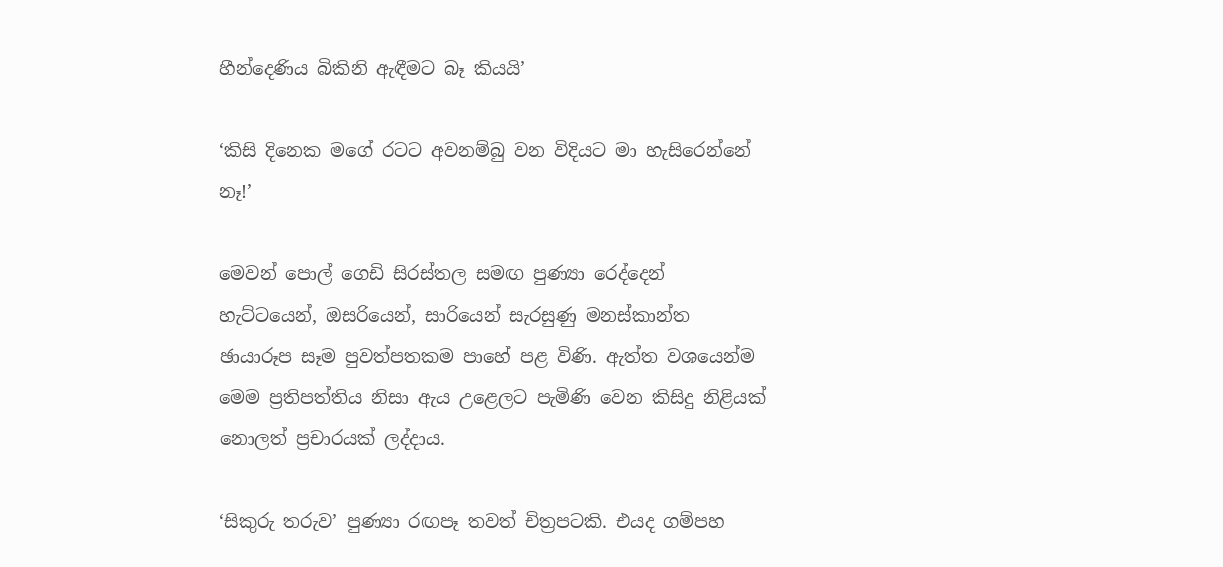හීන්දෙණිය බිකිනි ඇඳීමට බෑ කියයි’

‘කිසි දිනෙක මගේ රටට අවනම්බු වන විදියට මා හැසිරෙන්නේ නෑ!’

මෙවන් පොල් ගෙඩි සිරස්තල සමඟ පුණ්‍යා රෙද්දෙන් හැට්ටයෙන්, ඔසරියෙන්, සාරියෙන් සැරසුණු මනස්කාන්ත ඡායාරූප සෑම පුවත්පතකම පාහේ පළ විණි. ඇත්ත වශයෙන්ම මෙම ප්‍රතිපත්තිය නිසා ඇය උළෙලට පැමිණි වෙන කිසිදු නිළියක් නොලත් ප්‍රචාරයක් ලද්දාය.

‘සිකුරු තරුව’ පුණ්‍යා රඟපෑ තවත් චිත්‍රපටකි. එයද ගම්පහ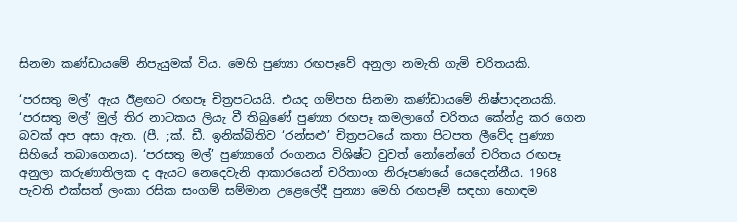සිනමා කණ්ඩායමේ නිපැයුමක් විය. මෙහි පුණ්‍යා රඟපෑවේ අනුලා නමැති ගැමි චරිතයකි.

‘පරසතු මල්’ ඇය ඊළඟට රඟපෑ චිත්‍රපටයයි. එයද ගම්පහ සිනමා කණ්ඩායමේ නිෂ්පාදනයකි. ‘පරසතු මල්’ මුල් තිර නාටකය ලියැ වී තිබුණේ පුණ්‍යා රඟපෑ කමලාගේ චරිතය කේන්ද්‍ර කර ගෙන බවක් අප අසා ඇත. (පී. ;ක්. ඩී. ඉනික්බිතිව ‘රන්සළු’ චිත්‍රපටයේ කතා පිටපත ලීවේද පුණ්‍යා සිහියේ තබාගෙනය). ‘පරසතු මල්’ පුණ්‍යාගේ රංගනය විශිෂ්ට වුවත් නෝනේගේ චරිතය රඟපෑ අනුලා කරුණාතිලක ද ඇයට නෙදෙවැනි ආකාරයෙන් චරිතාංග නිරූපණයේ යෙදෙන්නීය. 1968 පැවති එක්සත් ලංකා රසික සංගම් සම්මාන උළෙලේදී පුන්‍යා මෙහි රඟපෑම් සඳහා හොඳම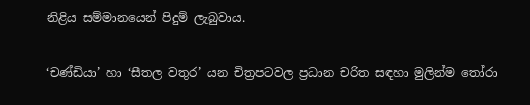නිළිය සම්මානයෙන් පිදුම් ලැබුවාය.

‘චණ්ඩියා’ හා ‘සීතල වතුර’ යන චිත්‍රපටවල ප්‍රධාන චරිත සඳහා මුලින්ම තෝරා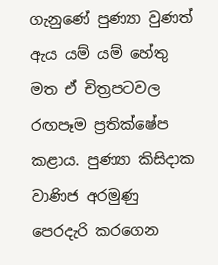ගැනුණේ පුණ්‍යා වුණත් ඇය යම් යම් හේතු මත ඒ චිත්‍රපටවල රඟපෑම ප්‍රතික්ෂේප කළාය. පුණ්‍යා කිසිදාක වාණිජ අරමුණු පෙරදැරි කරගෙන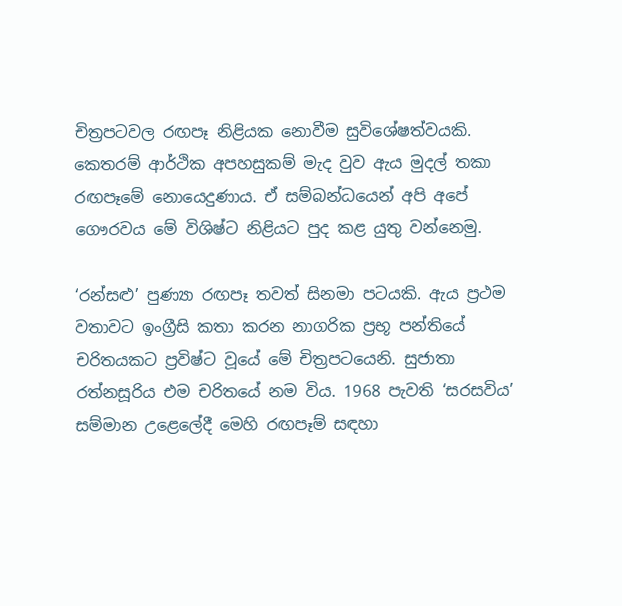චිත්‍රපටවල රඟපෑ නිළියක නොවීම සුවිශේෂත්වයකි. කෙතරම් ආර්ථික අපහසුකම් මැද වුව ඇය මුදල් තකා රඟපෑමේ නොයෙදුණාය. ඒ සම්බන්ධයෙන් අපි අපේ ගෞරවය මේ විශිෂ්ට නිළියට පුද කළ යුතු වන්නෙමු.

‘රන්සළු’ පුණ්‍යා රඟපෑ තවත් සිනමා පටයකි. ඇය ප්‍රථම වතාවට ඉංග්‍රීසි කතා කරන නාගරික ප්‍රභූ පන්තියේ චරිතයකට ප්‍රවිෂ්ට වූයේ මේ චිත්‍රපටයෙනි. සුජාතා රත්නසූරිය එම චරිතයේ නම විය. 1968 පැවති ‘සරසවිය’ සම්මාන උළෙලේදී මෙහි රඟපෑම් සඳහා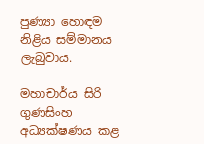පුණ්‍යා හොඳම නිළිය සම්මානය ලැබුවාය.

මහාචාර්ය සිරි ගුණසිංහ අධ්‍යක්ෂණය කළ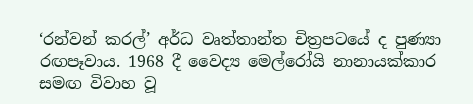‘රන්වන් කරල්’ අර්ධ වෘත්තාන්ත චිත්‍රපටයේ ද පුණ්‍යා රඟපෑවාය. 1968 දී වෛද්‍ය මෙල්රෝයි නානායක්කාර සමඟ විවාහ වූ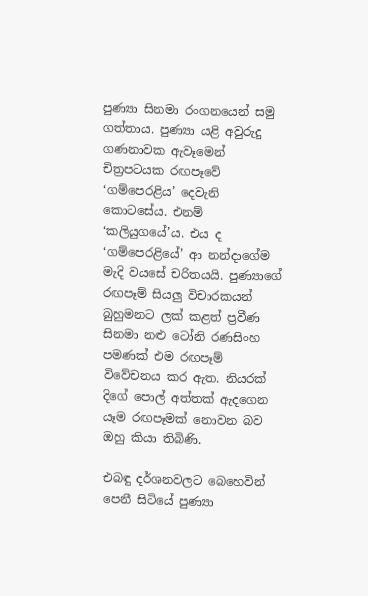පුණ්‍යා සිනමා රංගනයෙන් සමු ගත්තාය. පුණ්‍යා යළි අවුරුදු ගණනාවක ඇවෑමෙන් චිත්‍රපටයක රඟපෑවේ ‘ගම්පෙරළිය’ දෙවැනි කොටසේය. එනම් ‘කලියුගයේ’ය. එය ද ‘ගම්පෙරළියේ’ ආ නන්දාගේම මැදි වයසේ චරිතයයි. පුණ්‍යාගේ රඟපෑම් සියලු විචාරකයන් බුහුමනට ලක් කළත් ප්‍රවීණ සිනමා නළු ටෝනි රණසිංහ පමණක් එම රඟපෑම් විවේචනය කර ඇත. නියරක් දිගේ පොල් අත්තක් ඇදගෙන යෑම රඟපෑමක් නොවන බව ඔහු කියා තිබිණි.

එබඳු දර්ශනවලට බෙහෙවින් පෙනී සිටියේ පුණ්‍යා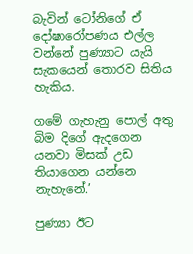බැවින් ටෝනිගේ ඒ දෝෂාරෝපණය එල්ල වන්නේ පුණ්‍යාට යැයි සැකයෙන් තොරව සිතිය හැකිය.

ගමේ ගැහැනු පොල් අතු බිම දිගේ ඇදගෙන යනවා මිසක් උඩ තියාගෙන යන්නෙ නැහැනේ.’

පුණ්‍යා ඊට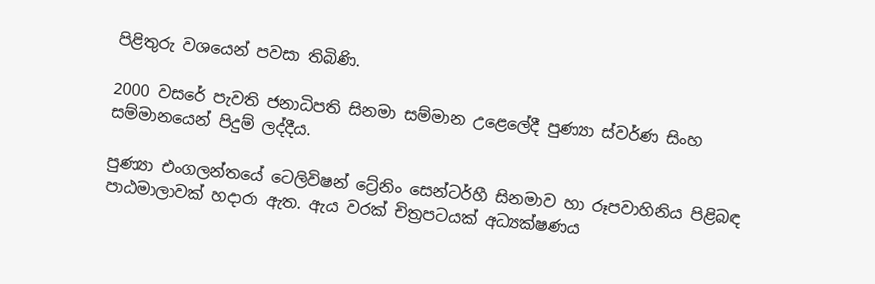පිළිතුරු වශයෙන් පවසා තිබිණි.

2000 වසරේ පැවති ජනාධිපති සිනමා සම්මාන උළෙලේදී පුණ්‍යා ස්වර්ණ සිංහ සම්මානයෙන් පිදුම් ලද්දීය.

පුණ්‍යා එංගලන්තයේ ටෙලිවිෂන් ට්‍රේනිං සෙන්ටර්හී සිනමාව හා රූපවාහිනිය පිළිබඳ පාඨමාලාවක් හදාරා ඇත. ඇය වරක් චිත්‍රපටයක් අධ්‍යක්ෂණය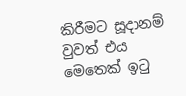කිරීමට සූදානම් වුවත් එය මෙතෙක් ඉටු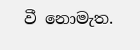වී නොමැත.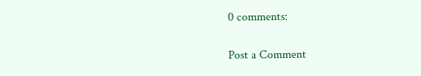0 comments:

Post a Comment